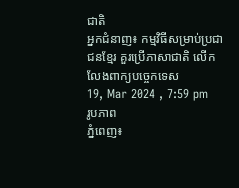ជាតិ
អ្នកជំនាញ៖ កម្មវិធីសម្រាប់ប្រជាជនខ្មែរ គួរប្រើភាសាជាតិ លើកលែងពាក្យបច្ចេកទេស
19, Mar 2024 , 7:59 pm
រូបភាព
ភ្នំពេញ៖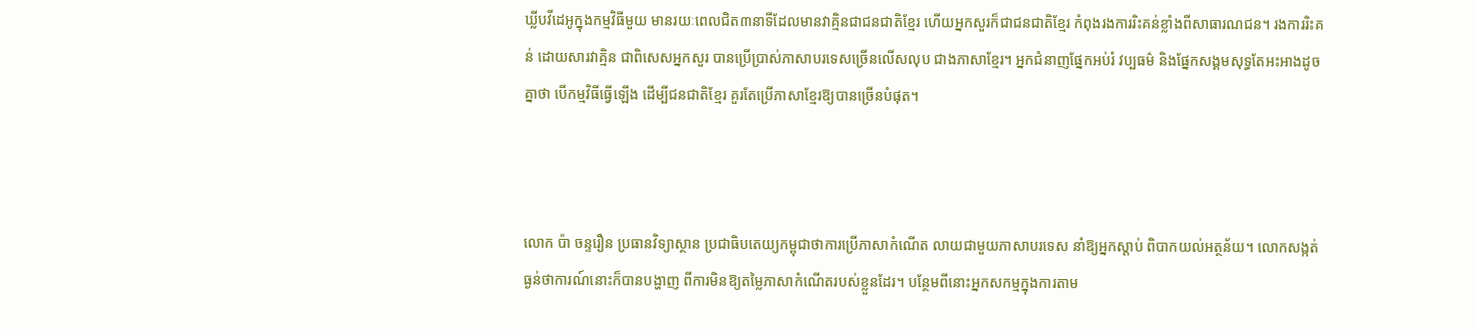ឃ្លីបវីដេអូក្នុងកម្មវិធីមួយ មានរយៈពេលជិត៣នាទីដែលមានវាគ្មិនជាជនជាតិខ្មែរ ហើយអ្នកសួរក៏ជាជនជាតិខ្មែរ កំពុងរងការរិះគន់ខ្លាំងពីសាធារណជន។ រងការរិះគន់ ដោយសារវាគ្មិន ជាពិសេសអ្នកសួរ បានប្រើប្រាស់ភាសាបរទេសច្រើនលើសលុប ជាងភាសាខ្មែរ។ អ្នកជំនាញផ្នែកអប់រំ វប្បធម៌ និងផ្នែកសង្គមសុទ្ធតែអះអាងដូចគ្នាថា បើកម្មវិធីធ្វើឡើង ដើម្បីជនជាតិខ្មែរ គួរតែប្រើភាសាខ្មែរឱ្យបានច្រើនបំផុត។



លោក ប៉ា ចន្ទរឿន ប្រធានវិទ្យាស្ថាន ប្រជាធិបតេយ្យកម្ពុជាថាការប្រើភាសាកំណើត លាយជាមួយភាសាបរទេស នាំឱ្យអ្នកស្ដាប់ ពិបាកយល់អត្ថន័យ។ លោកសង្កត់ធ្ងន់ថាការណ៍នោះក៏បានបង្ហាញ ពីការមិនឱ្យតម្លៃភាសាកំណើតរបស់ខ្លួនដែរ។ បន្ថែមពីនោះអ្នកសកម្មក្នុងការតាម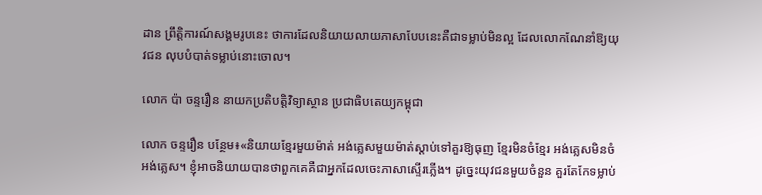ដាន ព្រឹត្តិការណ៍សង្គមរូបនេះ ថាការដែលនិយាយលាយភាសាបែបនេះគឺជាទម្លាប់មិនល្អ ដែលលោកណែនាំឱ្យយុវជន លុបបំបាត់ទម្លាប់នោះចោល។

លោក ប៉ា ចន្ទរឿន នាយកប្រតិបត្តិវិទ្យាស្ថាន ប្រជាធិបតេយ្យកម្ពុជា

លោក ចន្ទរឿន បន្ថែម៖«និយាយខ្មែរមួយម៉ាត់ អង់គ្លេសមួយម៉ាត់ស្ដាប់ទៅគួរឱ្យធុញ ខ្មែរមិនចំខ្មែរ អង់គ្លេសមិនចំអង់គ្លេស។ ខ្ញុំអាចនិយាយបានថាពួកគេគឺជាអ្នកដែលចេះភាសាស្ទើរភ្លើង។ ដូច្នេះយុវជនមួយចំនួន គួរតែកែទម្លាប់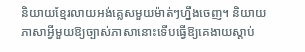និយាយខ្មែរលាយអង់គ្លេសមួយម៉ាត់ៗហ្នឹងចេញ។ និយាយភាសាអ្វីមួយឱ្យច្បាស់ភាសានោះទើបធ្វើឱ្យគេងាយស្ដាប់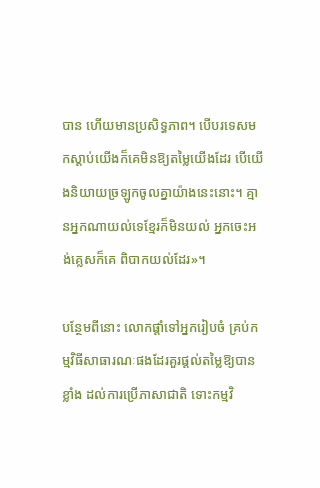បាន ហើយមានប្រសិទ្ធភាព។ បើបរទេសមកស្ដាប់យើងក៏គេមិនឱ្យតម្លៃយើងដែរ បើយើងនិយាយច្រឡូកចូលគ្នាយ៉ាងនេះនោះ។ គ្មានអ្នកណាយល់ទេខ្មែរក៏មិនយល់ អ្នកចេះអង់គ្លេសក៏គេ ពិបាកយល់ដែរ»។

បន្ថែមពីនោះ លោកផ្ដាំទៅអ្នករៀបចំ គ្រប់កម្មវិធីសាធារណៈផងដែរគួរផ្ដល់តម្លៃឱ្យបានខ្លាំង ដល់ការប្រើភាសាជាតិ ទោះកម្មវិ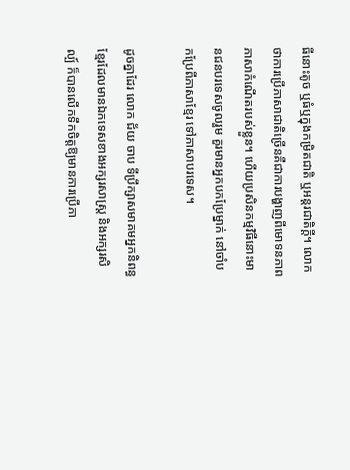ធីនោះតូច ឬធំឬក្នុងកម្រិតជាតិ ឬអន្តរជាតិក្ដី។ លោកថាការប្រើភាសាជាតិច្រើនគឺជាការបង្ហាញពីមោទនភាព ភាសាកំណើតរបស់ខ្លួន។ ហើយប្រសិនកម្មវិធីនោះមានជនបរទេសចូលរួម គួរមានអ្នកបកប្រែម្នាក់ នៅចាំបកប្រែពីភាសាខ្មែរ ទៅភាសាបរទេស។

ដូចគ្នាដែរ លោក ជ័យ ចាប ទីប្រឹក្សាសមាគមអ្នកនិពន្ធខ្មែរដែលមានឯកទេសខាងអក្សរសាស្រ្ត និងអក្សរសិល្ប៍ ក៏បានលើកទឹកចិត្តឱ្យមានការប្រើភា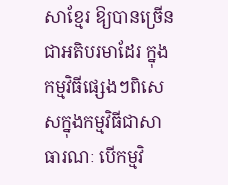សាខ្មែរ ឱ្យបានច្រើនជាអតិបរមាដែរ ក្នុងកម្មវិធីផ្សេងៗពិសេសក្នុងកម្មវិធីជាសាធារណៈ បើកម្មវិ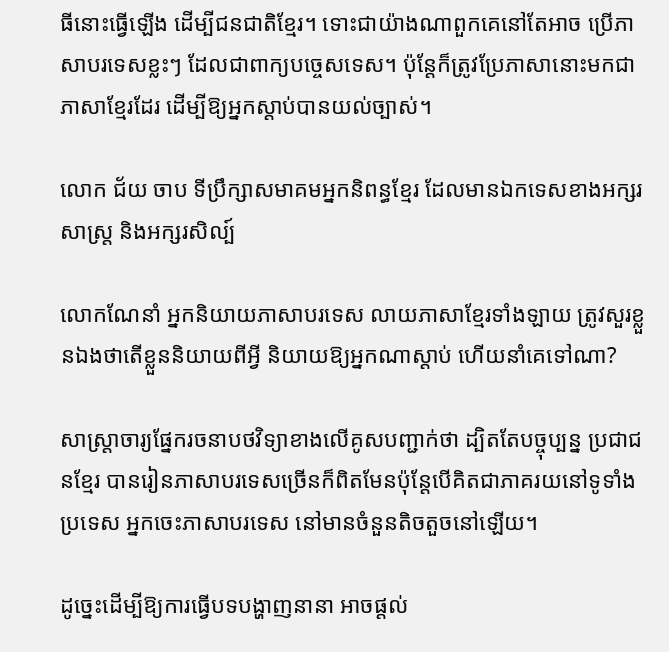ធីនោះធ្វើឡើង ដើម្បីជនជាតិខ្មែរ។ ទោះជាយ៉ាងណាពួកគេនៅតែអាច ប្រើភាសាបរទេសខ្លះៗ ដែលជាពាក្យបច្ចេសទេស។ ប៉ុន្តែក៏ត្រូវប្រែភាសានោះមកជាភាសាខ្មែរដែរ ដើម្បីឱ្យអ្នកស្ដាប់បានយល់ច្បាស់។

លោក ជ័យ ចាប ទីប្រឹក្សាសមាគមអ្នកនិពន្ធខ្មែរ ដែលមានឯកទេសខាងអក្សរសាស្រ្ត និងអក្សរសិល្ប៍

លោកណែនាំ អ្នកនិយាយភាសាបរទេស លាយភាសាខ្មែរទាំងឡាយ ត្រូវសួរខ្លួនឯងថាតើខ្លួននិយាយពីអ្វី និយាយឱ្យអ្នកណាស្ដាប់ ហើយនាំគេទៅណា?

សាស្ត្រាចារ្យផ្នែករចនាបថវិទ្យាខាងលើគូសបញ្ជាក់ថា ដ្បិតតែបច្ចុប្បន្ន ប្រជាជនខ្មែរ បានរៀនភាសាបរទេសច្រើនក៏ពិតមែនប៉ុន្តែបើគិតជាភាគរយនៅទូទាំងប្រទេស អ្នកចេះភាសាបរទេស នៅមានចំនួនតិចតួចនៅឡើយ។

ដូច្នេះដើម្បីឱ្យការធ្វើបទបង្ហាញនានា អាចផ្ដល់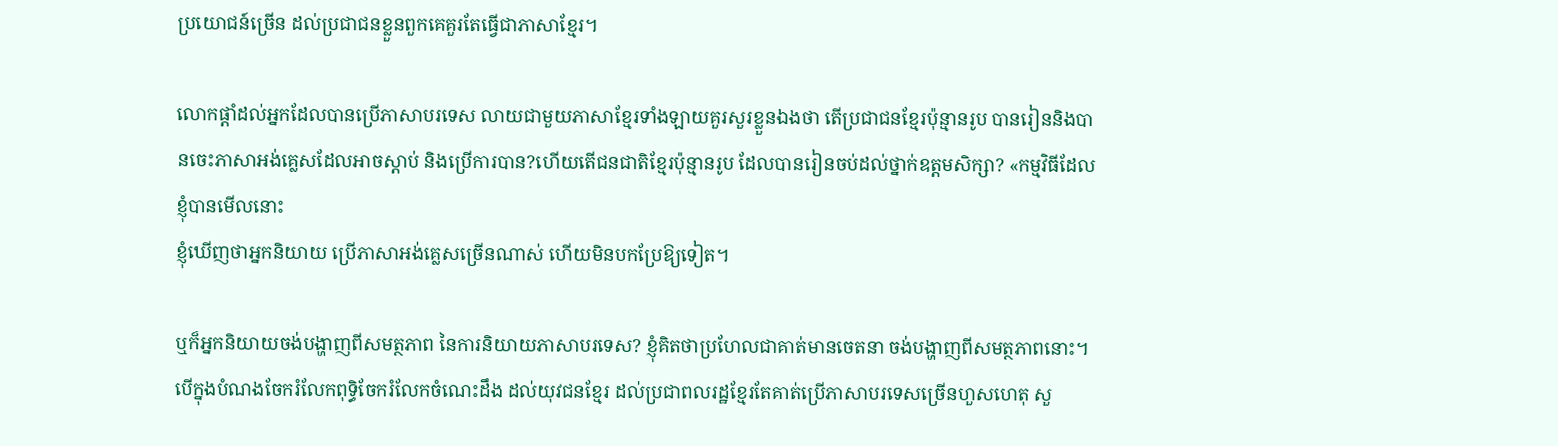ប្រយោជន៍ច្រើន ដល់ប្រជាជនខ្លួនពួកគេគួរតែធ្វើជាភាសាខ្មែរ។

លោកផ្ដាំដល់អ្នកដែលបានប្រើភាសាបរទេស លាយជាមួយភាសាខ្មែរទាំងឡាយគួរសួរខ្លួនឯងថា តើប្រជាជនខ្មែរប៉ុន្មានរូប បានរៀននិងបានចេះភាសាអង់គ្លេសដែលអាចស្ដាប់ និងប្រើការបាន?ហើយតើជនជាតិខ្មែរប៉ុន្មានរូប ដែលបានរៀនចប់ដល់ថ្នាក់ឧត្តមសិក្សា? «កម្មវិធីដែលខ្ញុំបានមើលនោះ
ខ្ញុំឃើញថាអ្នកនិយាយ ប្រើភាសាអង់គ្លេសច្រើនណាស់ ហើយមិនបកប្រែឱ្យទៀត។

ឬក៏អ្នកនិយាយចង់បង្ហាញពីសមត្ថភាព នៃការនិយាយភាសាបរទេស? ខ្ញុំគិតថាប្រហែលជាគាត់មានចេតនា ចង់បង្ហាញពីសមត្ថភាពនោះ។ បើក្នុងបំណងចែករំលែកពុទ្ធិចែករំលែកចំណេះដឹង ដល់យុវជនខ្មែរ ដល់ប្រជាពលរដ្ឋខ្មែរតែគាត់ប្រើភាសាបរទេសច្រើនហួសហេតុ សួ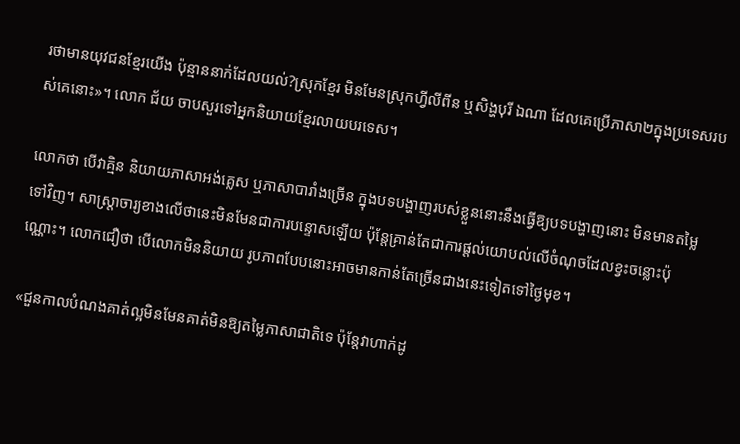រថាមានយុវជនខ្មែរយើង ប៉ុន្មាននាក់ដែលយល់?ស្រុកខ្មែរ មិនមែនស្រុកហ្វីលីពីន ឬសិង្ហបុរី ឯណា ដែលគេប្រើភាសា២ក្នុងប្រទេសរបស់គេនោះ»។ លោក ជ័យ ចាបសួរទៅអ្នកនិយាយខ្មែរលាយបរទេស។

លោកថា បើវាគ្មិន និយាយភាសាអង់គ្លេស ឬភាសាបារាំងច្រើន ក្នុងបទបង្ហាញរបស់ខ្លួននោះនឹងធ្វើឱ្យបទបង្ហាញនោះ មិនមានតម្លៃទៅវិញ។ សាស្ត្រាចារ្យខាងលើថានេះមិនមែនជាការបន្ទោសឡើយ ប៉ុន្តែគ្រាន់តែជាការផ្ដល់យោបល់លើចំណុចដែលខ្វះចន្លោះប៉ុណ្ណោះ។ លោកជឿថា បើលោកមិននិយាយ រូបភាពបែបនោះអាចមានកាន់តែច្រើនជាងនេះទៀតទៅថ្ងៃមុខ។

«ជួនកាលបំណងគាត់ល្អមិនមែនគាត់មិនឱ្យតម្លៃភាសាជាតិទេ ប៉ុន្តែវាហាក់ដូ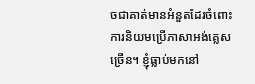ចជាគាត់មានអំនួតដែរចំពោះការនិយមប្រើភាសាអង់គ្លេសច្រើន។ ខ្ញុំធ្លាប់មកនៅ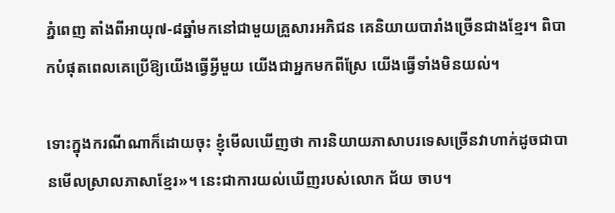ភ្នំពេញ តាំងពីអាយុ៧-៨ឆ្នាំមកនៅជាមួយគ្រួសារអភិជន គេនិយាយបារាំងច្រើនជាងខ្មែរ។ ពិបាកបំផុតពេលគេប្រើឱ្យយើងធ្វើអ្វីមួយ យើងជាអ្នកមកពីស្រែ យើងធ្វើទាំងមិនយល់។

ទោះក្នុងករណីណាក៏ដោយចុះ ខ្ញុំមើលឃើញថា ការនិយាយភាសាបរទេសច្រើនវាហាក់ដូចជាបានមើលស្រាលភាសាខ្មែរ»។ នេះជាការយល់ឃើញរបស់លោក ជ័យ ចាប។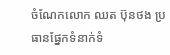ចំណែកលោក ឈត ប៊ុនថង ប្រធានផ្នែកទំនាក់ទំ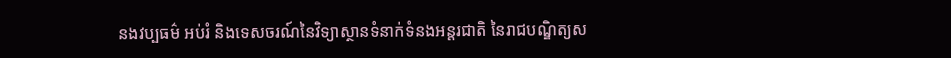នងវប្បធម៌ អប់រំ និងទេសចរណ៍នៃវិទ្យាស្ថានទំនាក់ទំនងអន្តរជាតិ នៃរាជបណ្ឌិត្យស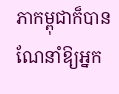ភាកម្ពុជាក៏បានណែនាំឱ្យអ្នក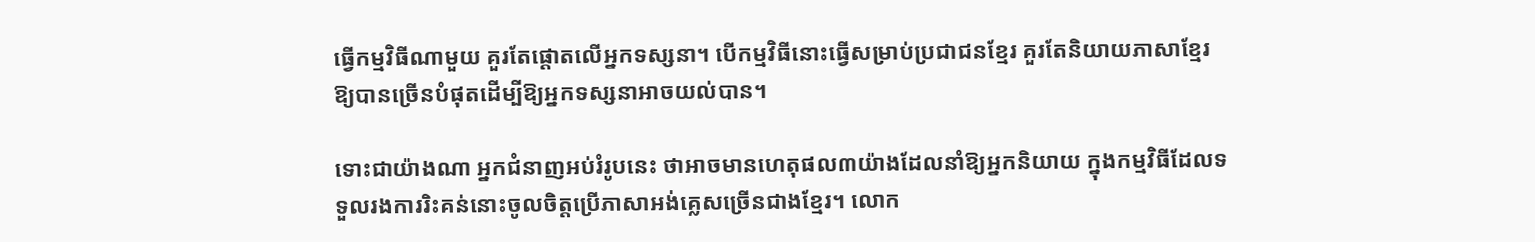ធ្វើកម្មវិធីណាមួយ គួរតែផ្ដោតលើអ្នកទស្សនា។ បើកម្មវិធីនោះធ្វើសម្រាប់ប្រជាជនខ្មែរ គួរតែនិយាយភាសាខ្មែរឱ្យបានច្រើនបំផុតដើម្បីឱ្យអ្នកទស្សនាអាចយល់បាន។

ទោះជាយ៉ាងណា អ្នកជំនាញអប់រំរូបនេះ ថាអាចមានហេតុផល៣យ៉ាងដែលនាំឱ្យអ្នកនិយាយ ក្នុងកម្មវិធីដែលទទួលរងការរិះគន់នោះចូលចិត្តប្រើភាសាអង់គ្លេសច្រើនជាងខ្មែរ។ លោក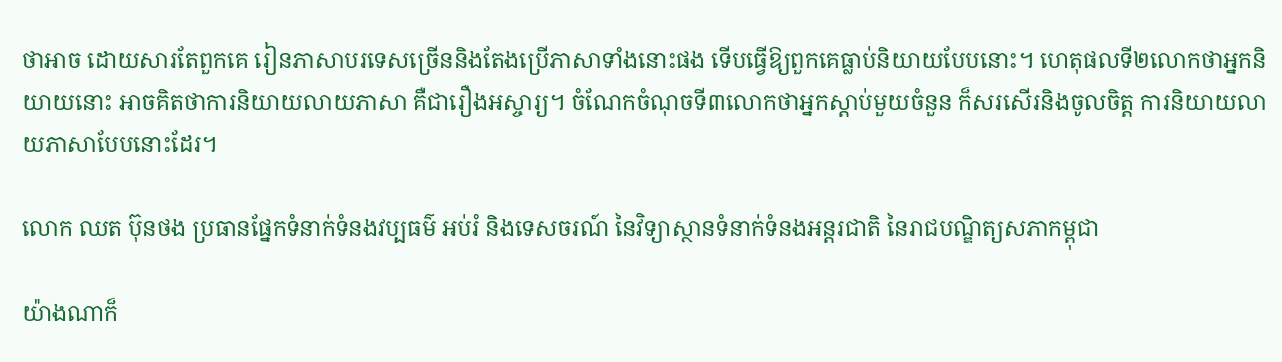ថាអាច ដោយសារតែពួកគេ រៀនភាសាបរទេសច្រើននិងតែងប្រើភាសាទាំងនោះផង ទើបធ្វើឱ្យពួកគេធ្លាប់និយាយបែបនោះ។ ហេតុផលទី២លោកថាអ្នកនិយាយនោះ អាចគិតថាការនិយាយលាយភាសា គឺជារឿងអស្ចារ្យ។ ចំណែកចំណុចទី៣លោកថាអ្នកស្ដាប់មួយចំនួន ក៏សរសើរនិងចូលចិត្ត ការនិយាយលាយភាសាបែបនោះដែរ។

លោក ឈត ប៊ុនថង ប្រធានផ្នែកទំនាក់ទំនងវប្បធម៌ អប់រំ និងទេសចរណ៍ នៃវិទ្យាស្ថានទំនាក់ទំនងអន្តរជាតិ នៃរាជបណ្ឌិត្យសភាកម្ពុជា

យ៉ាងណាក៏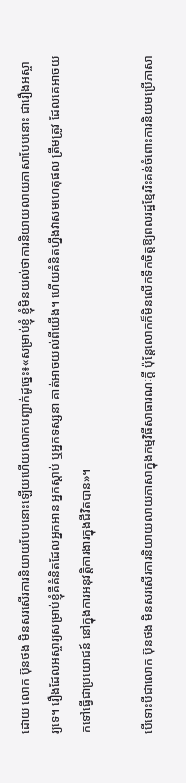ដោយ លោក ប៊ុនថង មិនសរសើរការនិយាយបែបនោះឡើយហើយលោកបញ្ជាក់ដូច្នេះ៖«សម្រាប់ខ្ញុំ ខ្ញុំមិនយល់ថាការនិយាយលាយភាសាបែបនោះ ជារឿងអស្ចារ្យទេ។ រឿងដែលអស្ចារ្យសម្រាប់ខ្ញុំគឺគំនិតដែលអ្នកអាន អ្នកស្ដាប់ ឬអ្នកទស្សនា គាត់អាចយល់ពីយើង។ ហើយគំនិតហ្នឹងវាសមហេតុផល ត្រឹមត្រូវ ដែលគេអាចយកទៅធ្វើជាប្រយោជន៍ នៅក្នុងការអនុវត្តិការងារក្នុងជីវិតបាន»។

បើទោះបីជាលោក ប៊ុនថង មិនសរសើរការនិយាយលាយភាសាក្នុងកម្មវិធីសាធារណៈក្ដី ប៉ុន្តែលោកក៏មិនលើកទឹកចិត្តឱ្យពលរដ្ឋខ្មែររិះគន់ចំពោះការនិយមប្រើភាសា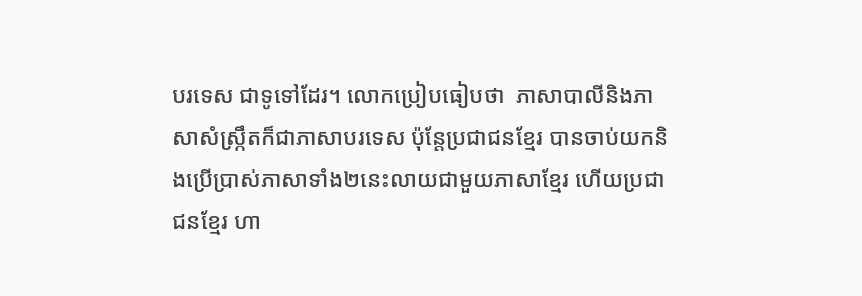បរទេស ជាទូទៅដែរ។ លោកប្រៀបធៀបថា  ភាសាបាលីនិងភាសាសំស្ក្រឹតក៏ជាភាសាបរទេស ប៉ុន្តែប្រជាជនខ្មែរ បានចាប់យកនិងប្រើប្រាស់ភាសាទាំង២នេះលាយជាមួយភាសាខ្មែរ ហើយប្រជាជនខ្មែរ ហា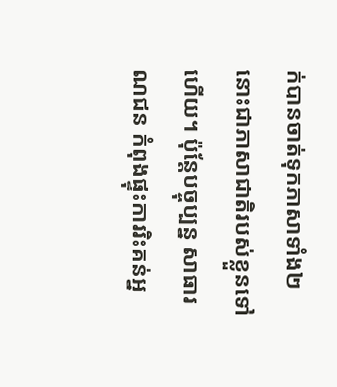ក់បានចាត់ទុកភាសាទាំង២នោះជាភាសាជាតិរបស់ខ្លួនទៅហើយ។ ប៉ុន្តែបច្ចុប្បន្ន សាធារណជន កំពុងផ្ទុះការរិះគន់អ្ន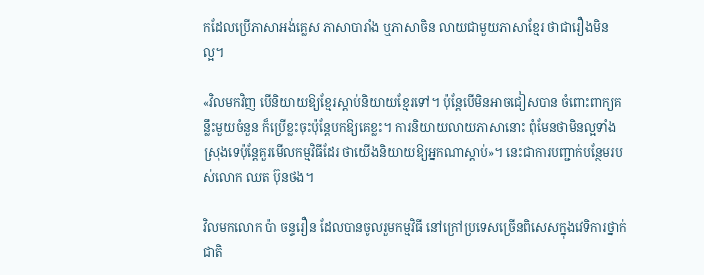កដែលប្រើភាសាអង់គ្លេស ភាសាបារាំង ឬភាសាចិន លាយជាមួយភាសាខ្មែរ ថាជារឿងមិនល្អ។

«វិលមកវិញ បើនិយាយឱ្យខ្មែរស្ដាប់និយាយខ្មែរទៅ។ ប៉ុន្តែបើមិនអាចជៀសបាន ចំពោះពាក្យគន្លឹះមួយចំនួន ក៏ប្រើខ្លះចុះប៉ុន្តែបកឱ្យគេខ្លះ។ ការនិយាយលាយភាសានោះ ពុំមែនថាមិនល្អទាំងស្រុងទេប៉ុន្តែគួរមើលកម្មវិធីដែរ ថាយើងនិយាយឱ្យអ្នកណាស្ដាប់»។ នេះជាការបញ្ជាក់បន្ថែមរបស់លោក ឈត ប៊ុនថង។

វិលមកលោក ប៉ា ចន្ទរឿន ដែលបានចូលរួមកម្មវិធី នៅក្រៅប្រទេសច្រើនពិសេសក្នុងវេទិការថ្នាក់ជាតិ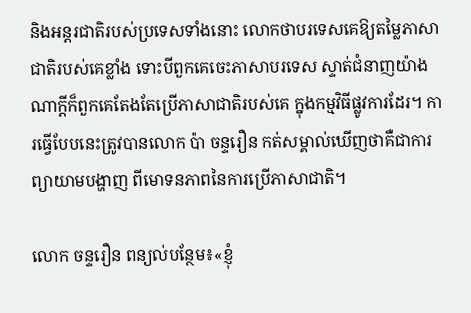និងអន្តរជាតិរបស់ប្រទេសទាំងនោះ លោកថាបរទេសគេឱ្យតម្លៃភាសាជាតិរបស់គេខ្លាំង ទោះបីពួកគេចេះភាសាបរទេស ស្ទាត់ជំនាញយ៉ាងណាក្ដីក៏ពួកគេតែងតែប្រើភាសាជាតិរបស់គេ ក្នុងកម្មវិធីផ្លូវការដែរ។ ការធ្វើបែបនេះត្រូវបានលោក ប៉ា ចន្ទរឿន កត់សម្គាល់ឃើញថាគឺជាការព្យាយាមបង្ហាញ ពីមោទនភាពនៃការប្រើភាសាជាតិ។

លោក ចន្ទរឿន ពន្យល់បន្ថែម៖«ខ្ញុំ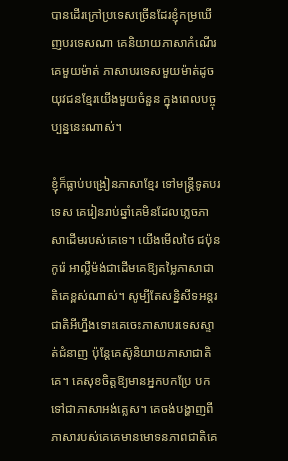បានដើរក្រៅប្រទេសច្រើនដែរខ្ញុំកម្រឃើញបរទេសណា គេនិយាយភាសាកំណើរគេមួយម៉ាត់ ភាសាបរទេសមួយម៉ាត់ដូចយុវជនខ្មែរយើងមួយចំនួន ក្នុងពេលបច្ចុប្បន្ននេះណាស់។

ខ្ញុំក៏ធ្លាប់បង្រៀនភាសាខ្មែរ ទៅមន្ត្រីទូតបរទេស គេរៀនរាប់ឆ្នាំគេមិនដែលភ្លេចភាសាដើមរបស់គេទេ។ យើងមើលថៃ ជប៉ុន កូរ៉េ អាល្លឺម៉ង់ជាដើមគេឱ្យតម្លៃភាសាជាតិគេខ្ពស់ណាស់។ សូម្បីតែសន្និសីទអន្តរជាតិអីហ្នឹងទោះគេចេះភាសាបរទេសស្ទាត់ជំនាញ ប៉ុន្តែគេស៊ូនិយាយភាសាជាតិគេ។ គេសុខចិត្តឱ្យមានអ្នកបកប្រែ បកទៅជាភាសាអង់គ្លេស។ គេចង់បង្ហាញពីភាសារបស់គេគេមានមោទនភាពជាតិគេ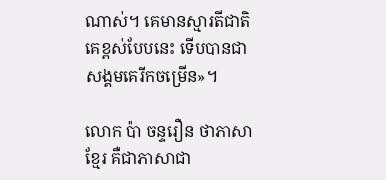ណាស់។ គេមានស្មារតីជាតិគេខ្ពស់បែបនេះ ទើបបានជាសង្គមគេរីកចម្រើន»។

លោក ប៉ា ចន្ទរឿន ថាភាសាខ្មែរ គឺជាភាសាជា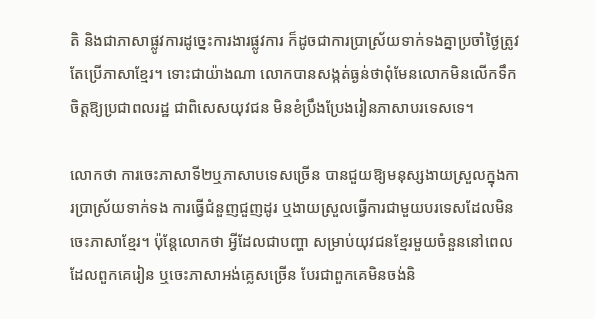តិ និងជាភាសាផ្លូវការដូច្នេះការងារផ្លូវការ ក៏ដូចជាការប្រាស្រ័យទាក់ទងគ្នាប្រចាំថ្ងៃត្រូវតែប្រើភាសាខ្មែរ។ ទោះជាយ៉ាងណា លោកបានសង្កត់ធ្ងន់ថាពុំមែនលោកមិនលើកទឹកចិត្តឱ្យប្រជាពលរដ្ឋ ជាពិសេសយុវជន មិនខំប្រឹងប្រែងរៀនភាសាបរទេសទេ។

លោកថា ការចេះភាសាទី២ឬភាសាបទេសច្រើន បានជួយឱ្យមនុស្សងាយស្រួលក្នុងការប្រាស្រ័យទាក់ទង ការធ្វើជំនួញជួញដូរ ឬងាយស្រួលធ្វើការជាមួយបរទេសដែលមិនចេះភាសាខ្មែរ។ ប៉ុន្តែលោកថា អ្វីដែលជាបញ្ហា សម្រាប់យុវជនខ្មែរមួយចំនួននៅពេលដែលពួកគេរៀន ឬចេះភាសាអង់គ្លេសច្រើន បែរជាពួកគេមិនចង់និ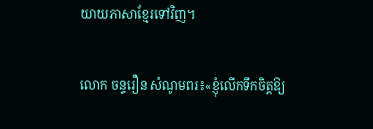យាយភាសាខ្មែរទៅវិញ។

លោក ចន្ទរឿន សំណូមពរ៖«ខ្ញុំលើកទឹកចិត្តឱ្យ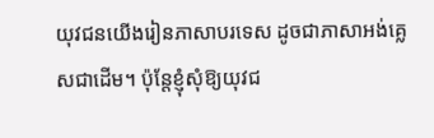យុវជនយើងរៀនភាសាបរទេស ដូចជាភាសាអង់គ្លេសជាដើម។ ប៉ុន្តែខ្ញុំសុំឱ្យយុវជ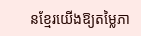នខ្មែរយើងឱ្យតម្លៃភា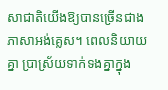សាជាតិយើងឱ្យបានច្រើនជាងភាសាអង់គ្លេស។ ពេលនិយាយគ្នា ប្រាស្រ័យទាក់ទងគ្នាក្នុង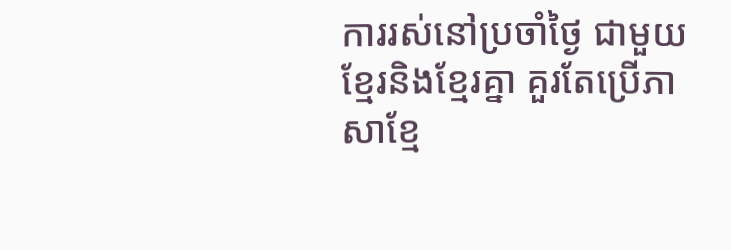ការរស់នៅប្រចាំថ្ងៃ ជាមួយខ្មែរនិងខ្មែរគ្នា គួរតែប្រើភាសាខ្មែ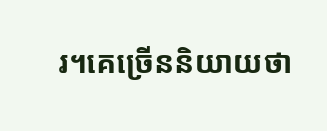រ។គេច្រើននិយាយថា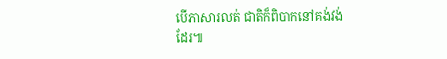បើភាសារលត់ ជាតិក៏ពិបាកនៅគង់វង់ដែរ៕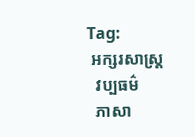Tag:
 អក្សរសាស្ត្រ
  វប្បធម៌
  ភាសា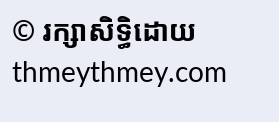© រក្សាសិទ្ធិដោយ thmeythmey.com